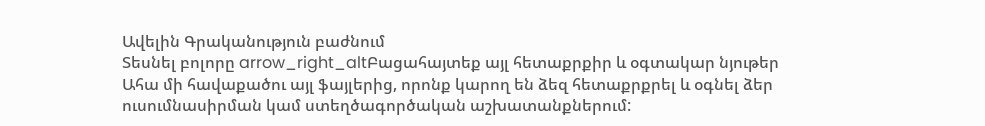Ավելին Գրականություն բաժնում
Տեսնել բոլորը arrow_right_altԲացահայտեք այլ հետաքրքիր և օգտակար նյութեր
Ահա մի հավաքածու այլ ֆայլերից, որոնք կարող են ձեզ հետաքրքրել և օգնել ձեր ուսումնասիրման կամ ստեղծագործական աշխատանքներում: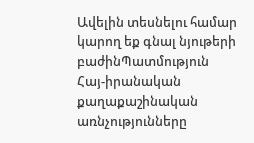Ավելին տեսնելու համար կարող եք գնալ նյութերի բաժինՊատմություն
Հայ-իրանական քաղաքաշինական առնչությունները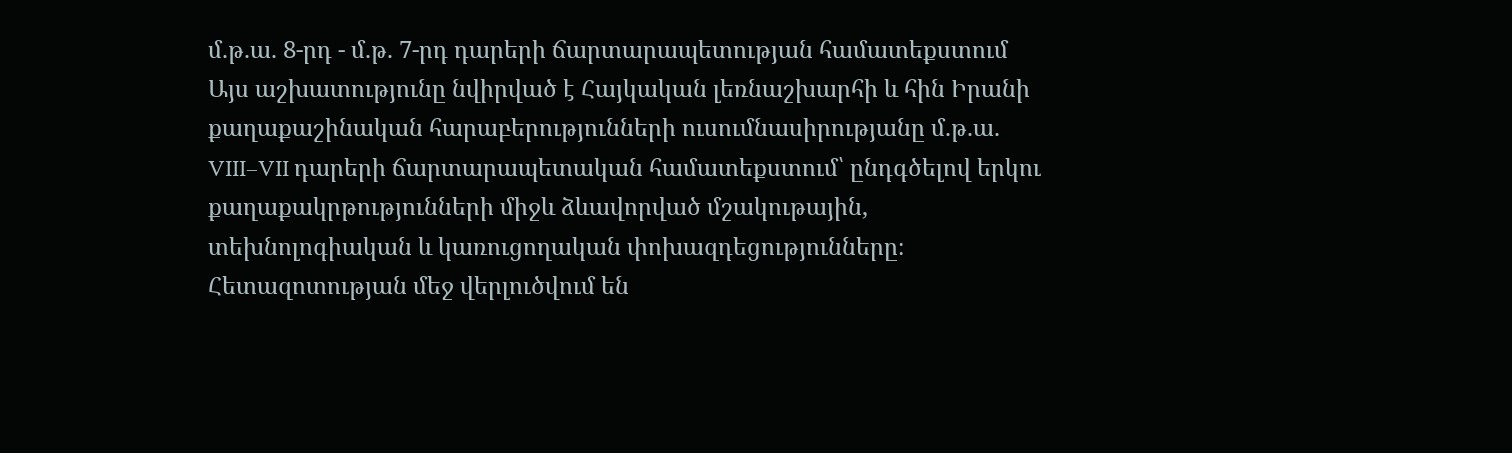մ.թ.ա. 8-րդ - մ.թ. 7-րդ դարերի ճարտարապետության համատեքստում
Այս աշխատությունը նվիրված է Հայկական լեռնաշխարհի և հին Իրանի քաղաքաշինական հարաբերությունների ուսումնասիրությանը մ.թ.ա. VIII–VII դարերի ճարտարապետական համատեքստում՝ ընդգծելով երկու քաղաքակրթությունների միջև ձևավորված մշակութային, տեխնոլոգիական և կառուցողական փոխազդեցությունները։ Հետազոտության մեջ վերլուծվում են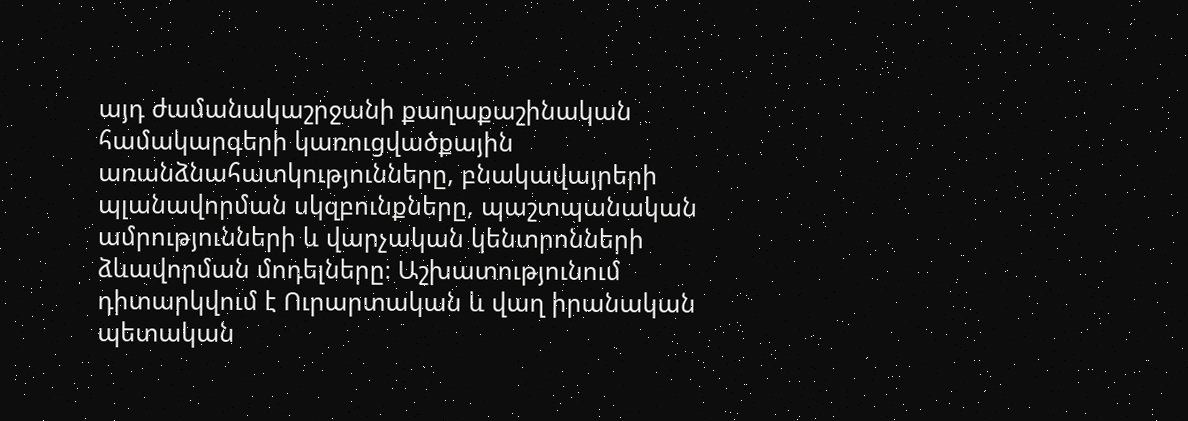այդ ժամանակաշրջանի քաղաքաշինական համակարգերի կառուցվածքային առանձնահատկությունները, բնակավայրերի պլանավորման սկզբունքները, պաշտպանական ամրությունների և վարչական կենտրոնների ձևավորման մոդելները։ Աշխատությունում դիտարկվում է Ուրարտական և վաղ իրանական պետական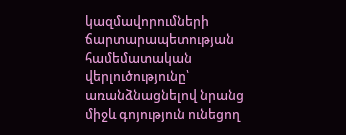կազմավորումների ճարտարապետության համեմատական վերլուծությունը՝ առանձնացնելով նրանց միջև գոյություն ունեցող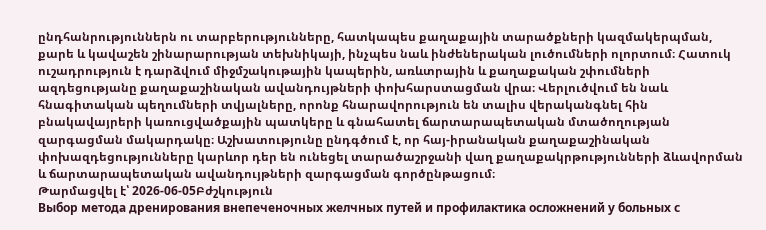ընդհանրություններն ու տարբերությունները, հատկապես քաղաքային տարածքների կազմակերպման, քարե և կավաշեն շինարարության տեխնիկայի, ինչպես նաև ինժեներական լուծումների ոլորտում։ Հատուկ ուշադրություն է դարձվում միջմշակութային կապերին, առևտրային և քաղաքական շփումների ազդեցությանը քաղաքաշինական ավանդույթների փոխհարստացման վրա։ Վերլուծվում են նաև հնագիտական պեղումների տվյալները, որոնք հնարավորություն են տալիս վերականգնել հին բնակավայրերի կառուցվածքային պատկերը և գնահատել ճարտարապետական մտածողության զարգացման մակարդակը։ Աշխատությունը ընդգծում է, որ հայ-իրանական քաղաքաշինական փոխազդեցությունները կարևոր դեր են ունեցել տարածաշրջանի վաղ քաղաքակրթությունների ձևավորման և ճարտարապետական ավանդույթների զարգացման գործընթացում։
Թարմացվել է՝ 2026-06-05Բժշկություն
Выбор метода дренирования внепеченочных желчных путей и профилактика осложнений у больных с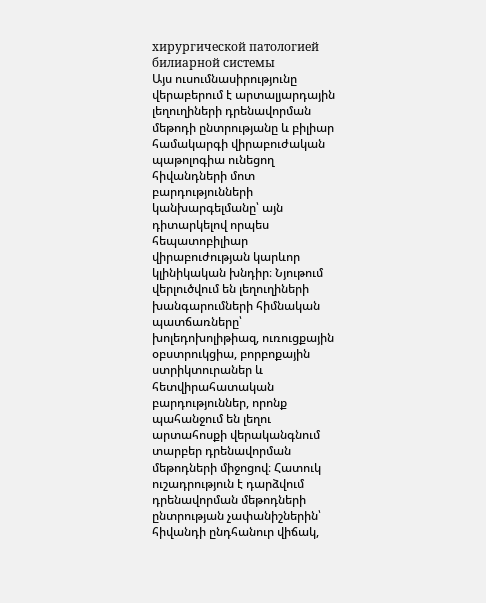хирургической патологией билиарной системы
Այս ուսումնասիրությունը վերաբերում է արտալյարդային լեղուղիների դրենավորման մեթոդի ընտրությանը և բիլիար համակարգի վիրաբուժական պաթոլոգիա ունեցող հիվանդների մոտ բարդությունների կանխարգելմանը՝ այն դիտարկելով որպես հեպատոբիլիար վիրաբուժության կարևոր կլինիկական խնդիր։ Նյութում վերլուծվում են լեղուղիների խանգարումների հիմնական պատճառները՝ խոլեդոխոլիթիազ, ուռուցքային օբստրուկցիա, բորբոքային ստրիկտուրաներ և հետվիրահատական բարդություններ, որոնք պահանջում են լեղու արտահոսքի վերականգնում տարբեր դրենավորման մեթոդների միջոցով։ Հատուկ ուշադրություն է դարձվում դրենավորման մեթոդների ընտրության չափանիշներին՝ հիվանդի ընդհանուր վիճակ,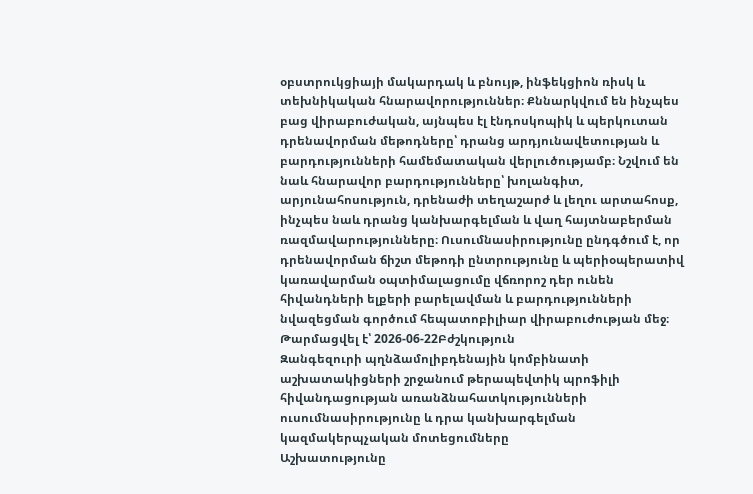օբստրուկցիայի մակարդակ և բնույթ, ինֆեկցիոն ռիսկ և տեխնիկական հնարավորություններ։ Քննարկվում են ինչպես բաց վիրաբուժական, այնպես էլ էնդոսկոպիկ և պերկուտան դրենավորման մեթոդները՝ դրանց արդյունավետության և բարդությունների համեմատական վերլուծությամբ։ Նշվում են նաև հնարավոր բարդությունները՝ խոլանգիտ, արյունահոսություն, դրենաժի տեղաշարժ և լեղու արտահոսք, ինչպես նաև դրանց կանխարգելման և վաղ հայտնաբերման ռազմավարությունները։ Ուսումնասիրությունը ընդգծում է, որ դրենավորման ճիշտ մեթոդի ընտրությունը և պերիօպերատիվ կառավարման օպտիմալացումը վճռորոշ դեր ունեն հիվանդների ելքերի բարելավման և բարդությունների նվազեցման գործում հեպատոբիլիար վիրաբուժության մեջ։
Թարմացվել է՝ 2026-06-22Բժշկություն
Զանգեզուրի պղնձամոլիբդենային կոմբինատի աշխատակիցների շրջանում թերապեվտիկ պրոֆիլի հիվանդացության առանձնահատկությունների ուսումնասիրությունը և դրա կանխարգելման կազմակերպչական մոտեցումները
Աշխատությունը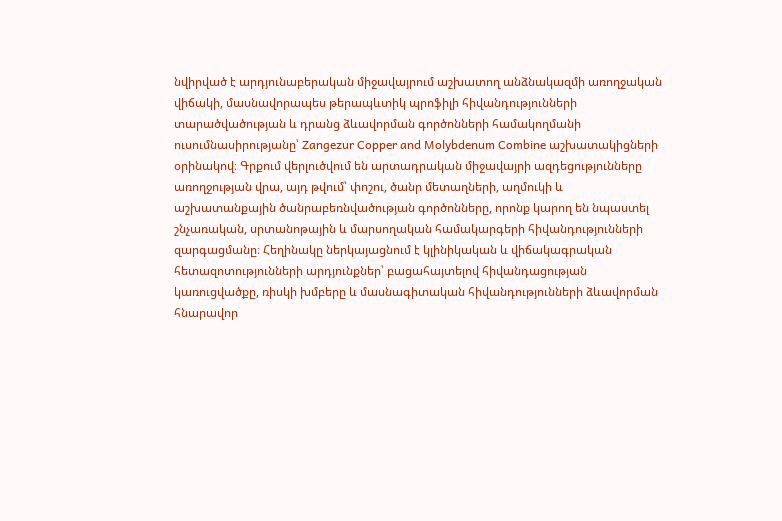նվիրված է արդյունաբերական միջավայրում աշխատող անձնակազմի առողջական վիճակի, մասնավորապես թերապևտիկ պրոֆիլի հիվանդությունների տարածվածության և դրանց ձևավորման գործոնների համակողմանի ուսումնասիրությանը՝ Zangezur Copper and Molybdenum Combine աշխատակիցների օրինակով։ Գրքում վերլուծվում են արտադրական միջավայրի ազդեցությունները առողջության վրա, այդ թվում՝ փոշու, ծանր մետաղների, աղմուկի և աշխատանքային ծանրաբեռնվածության գործոնները, որոնք կարող են նպաստել շնչառական, սրտանոթային և մարսողական համակարգերի հիվանդությունների զարգացմանը։ Հեղինակը ներկայացնում է կլինիկական և վիճակագրական հետազոտությունների արդյունքներ՝ բացահայտելով հիվանդացության կառուցվածքը, ռիսկի խմբերը և մասնագիտական հիվանդությունների ձևավորման հնարավոր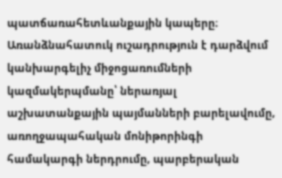պատճառահետևանքային կապերը։ Առանձնահատուկ ուշադրություն է դարձվում կանխարգելիչ միջոցառումների կազմակերպմանը՝ ներառյալ աշխատանքային պայմանների բարելավումը, առողջապահական մոնիթորինգի համակարգի ներդրումը, պարբերական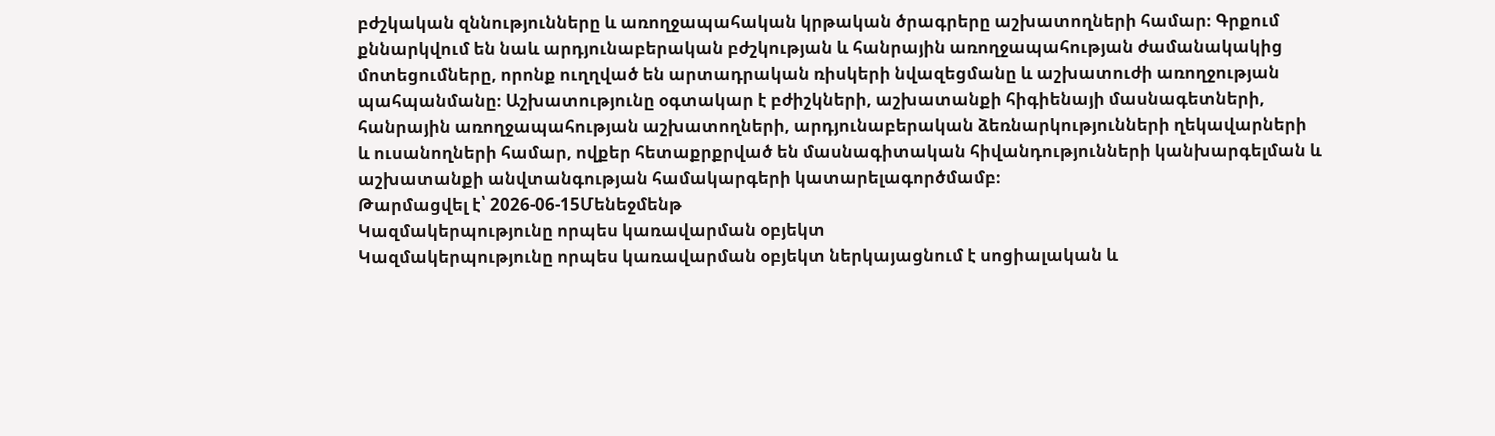բժշկական զննությունները և առողջապահական կրթական ծրագրերը աշխատողների համար։ Գրքում քննարկվում են նաև արդյունաբերական բժշկության և հանրային առողջապահության ժամանակակից մոտեցումները, որոնք ուղղված են արտադրական ռիսկերի նվազեցմանը և աշխատուժի առողջության պահպանմանը։ Աշխատությունը օգտակար է բժիշկների, աշխատանքի հիգիենայի մասնագետների, հանրային առողջապահության աշխատողների, արդյունաբերական ձեռնարկությունների ղեկավարների և ուսանողների համար, ովքեր հետաքրքրված են մասնագիտական հիվանդությունների կանխարգելման և աշխատանքի անվտանգության համակարգերի կատարելագործմամբ։
Թարմացվել է՝ 2026-06-15Մենեջմենթ
Կազմակերպությունը որպես կառավարման օբյեկտ
Կազմակերպությունը որպես կառավարման օբյեկտ ներկայացնում է սոցիալական և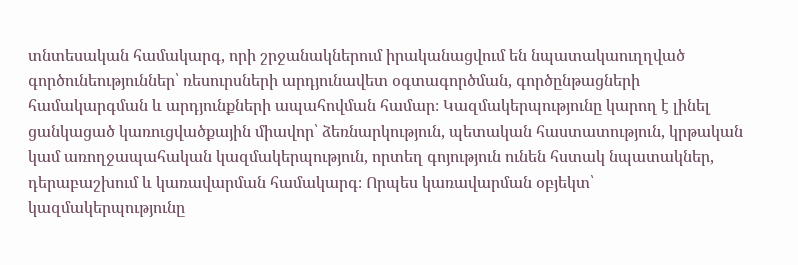տնտեսական համակարգ, որի շրջանակներում իրականացվում են նպատակաուղղված գործունեություններ՝ ռեսուրսների արդյունավետ օգտագործման, գործընթացների համակարգման և արդյունքների ապահովման համար։ Կազմակերպությունը կարող է լինել ցանկացած կառուցվածքային միավոր՝ ձեռնարկություն, պետական հաստատություն, կրթական կամ առողջապահական կազմակերպություն, որտեղ գոյություն ունեն հստակ նպատակներ, դերաբաշխում և կառավարման համակարգ։ Որպես կառավարման օբյեկտ՝ կազմակերպությունը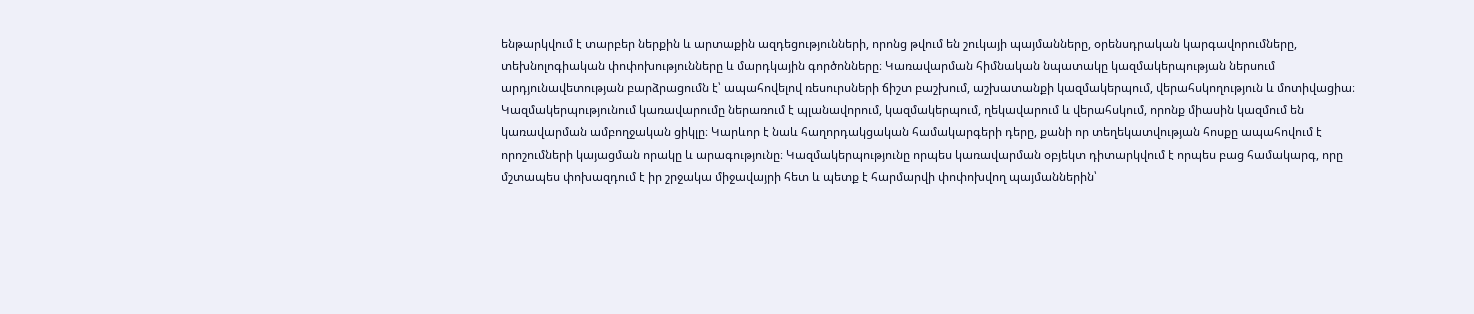ենթարկվում է տարբեր ներքին և արտաքին ազդեցությունների, որոնց թվում են շուկայի պայմանները, օրենսդրական կարգավորումները, տեխնոլոգիական փոփոխությունները և մարդկային գործոնները։ Կառավարման հիմնական նպատակը կազմակերպության ներսում արդյունավետության բարձրացումն է՝ ապահովելով ռեսուրսների ճիշտ բաշխում, աշխատանքի կազմակերպում, վերահսկողություն և մոտիվացիա։ Կազմակերպությունում կառավարումը ներառում է պլանավորում, կազմակերպում, ղեկավարում և վերահսկում, որոնք միասին կազմում են կառավարման ամբողջական ցիկլը։ Կարևոր է նաև հաղորդակցական համակարգերի դերը, քանի որ տեղեկատվության հոսքը ապահովում է որոշումների կայացման որակը և արագությունը։ Կազմակերպությունը որպես կառավարման օբյեկտ դիտարկվում է որպես բաց համակարգ, որը մշտապես փոխազդում է իր շրջակա միջավայրի հետ և պետք է հարմարվի փոփոխվող պայմաններին՝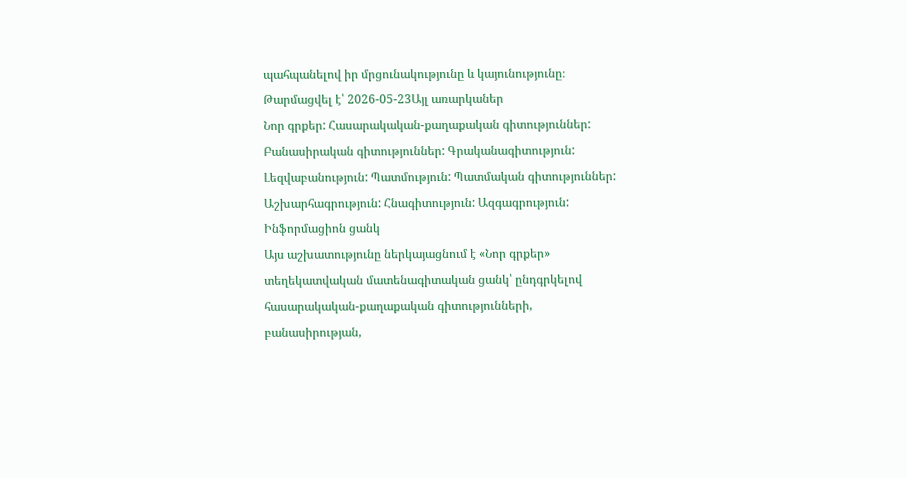պահպանելով իր մրցունակությունը և կայունությունը։
Թարմացվել է՝ 2026-05-23Այլ առարկաներ
Նոր գրքեր: Հասարակական-քաղաքական գիտություններ: Բանասիրական գիտություններ: Գրականագիտություն: Լեզվաբանություն: Պատմություն: Պատմական գիտություններ: Աշխարհագրություն: Հնագիտություն: Ազգագրություն: Ինֆորմացիոն ցանկ
Այս աշխատությունը ներկայացնում է «Նոր գրքեր» տեղեկատվական մատենագիտական ցանկ՝ ընդգրկելով հասարակական-քաղաքական գիտությունների, բանասիրության,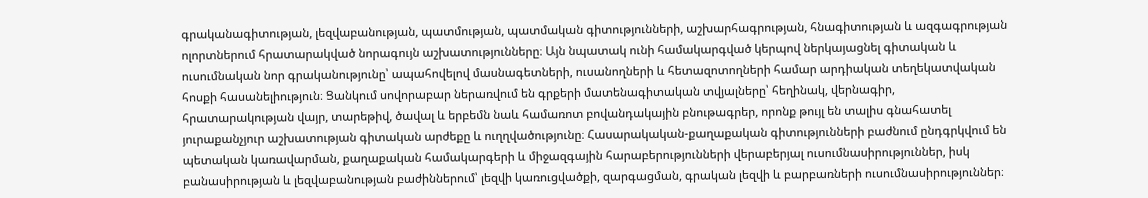գրականագիտության, լեզվաբանության, պատմության, պատմական գիտությունների, աշխարհագրության, հնագիտության և ազգագրության ոլորտներում հրատարակված նորագույն աշխատությունները։ Այն նպատակ ունի համակարգված կերպով ներկայացնել գիտական և ուսումնական նոր գրականությունը՝ ապահովելով մասնագետների, ուսանողների և հետազոտողների համար արդիական տեղեկատվական հոսքի հասանելիություն։ Ցանկում սովորաբար ներառվում են գրքերի մատենագիտական տվյալները՝ հեղինակ, վերնագիր, հրատարակության վայր, տարեթիվ, ծավալ և երբեմն նաև համառոտ բովանդակային բնութագրեր, որոնք թույլ են տալիս գնահատել յուրաքանչյուր աշխատության գիտական արժեքը և ուղղվածությունը։ Հասարակական-քաղաքական գիտությունների բաժնում ընդգրկվում են պետական կառավարման, քաղաքական համակարգերի և միջազգային հարաբերությունների վերաբերյալ ուսումնասիրություններ, իսկ բանասիրության և լեզվաբանության բաժիններում՝ լեզվի կառուցվածքի, զարգացման, գրական լեզվի և բարբառների ուսումնասիրություններ։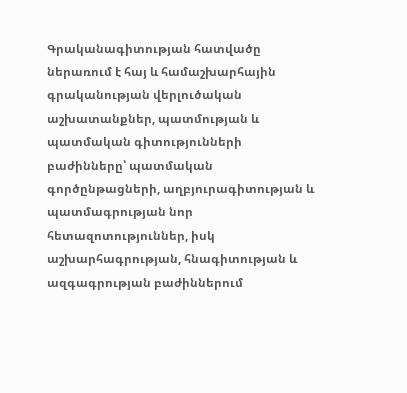Գրականագիտության հատվածը ներառում է հայ և համաշխարհային գրականության վերլուծական աշխատանքներ, պատմության և պատմական գիտությունների բաժինները՝ պատմական գործընթացների, աղբյուրագիտության և պատմագրության նոր հետազոտություններ, իսկ աշխարհագրության, հնագիտության և ազգագրության բաժիններում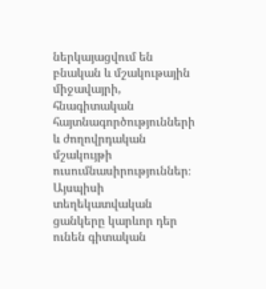ներկայացվում են բնական և մշակութային միջավայրի, հնագիտական հայտնագործությունների և ժողովրդական մշակույթի ուսումնասիրություններ։ Այսպիսի տեղեկատվական ցանկերը կարևոր դեր ունեն գիտական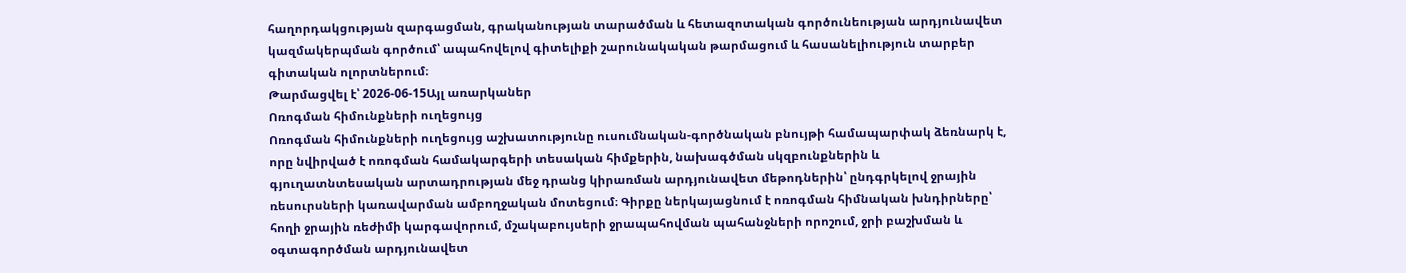հաղորդակցության զարգացման, գրականության տարածման և հետազոտական գործունեության արդյունավետ կազմակերպման գործում՝ ապահովելով գիտելիքի շարունակական թարմացում և հասանելիություն տարբեր գիտական ոլորտներում։
Թարմացվել է՝ 2026-06-15Այլ առարկաներ
Ոռոգման հիմունքների ուղեցույց
Ոռոգման հիմունքների ուղեցույց աշխատությունը ուսումնական-գործնական բնույթի համապարփակ ձեռնարկ է, որը նվիրված է ոռոգման համակարգերի տեսական հիմքերին, նախագծման սկզբունքներին և գյուղատնտեսական արտադրության մեջ դրանց կիրառման արդյունավետ մեթոդներին՝ ընդգրկելով ջրային ռեսուրսների կառավարման ամբողջական մոտեցում։ Գիրքը ներկայացնում է ոռոգման հիմնական խնդիրները՝ հողի ջրային ռեժիմի կարգավորում, մշակաբույսերի ջրապահովման պահանջների որոշում, ջրի բաշխման և օգտագործման արդյունավետ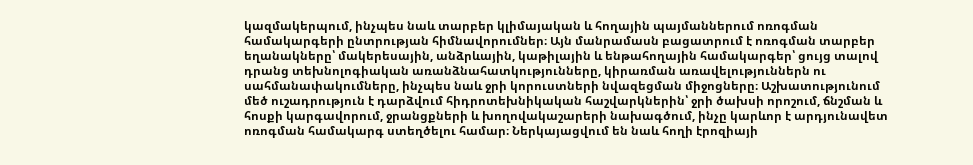կազմակերպում, ինչպես նաև տարբեր կլիմայական և հողային պայմաններում ոռոգման համակարգերի ընտրության հիմնավորումներ։ Այն մանրամասն բացատրում է ոռոգման տարբեր եղանակները՝ մակերեսային, անձրևային, կաթիլային և ենթահողային համակարգեր՝ ցույց տալով դրանց տեխնոլոգիական առանձնահատկությունները, կիրառման առավելություններն ու սահմանափակումները, ինչպես նաև ջրի կորուստների նվազեցման միջոցները։ Աշխատությունում մեծ ուշադրություն է դարձվում հիդրոտեխնիկական հաշվարկներին՝ ջրի ծախսի որոշում, ճնշման և հոսքի կարգավորում, ջրանցքների և խողովակաշարերի նախագծում, ինչը կարևոր է արդյունավետ ոռոգման համակարգ ստեղծելու համար։ Ներկայացվում են նաև հողի էրոզիայի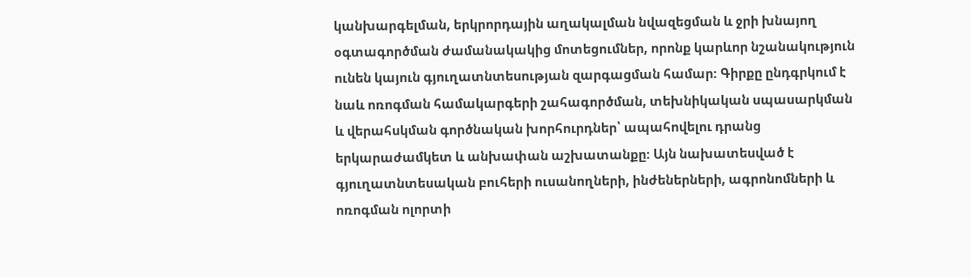կանխարգելման, երկրորդային աղակալման նվազեցման և ջրի խնայող օգտագործման ժամանակակից մոտեցումներ, որոնք կարևոր նշանակություն ունեն կայուն գյուղատնտեսության զարգացման համար։ Գիրքը ընդգրկում է նաև ոռոգման համակարգերի շահագործման, տեխնիկական սպասարկման և վերահսկման գործնական խորհուրդներ՝ ապահովելու դրանց երկարաժամկետ և անխափան աշխատանքը։ Այն նախատեսված է գյուղատնտեսական բուհերի ուսանողների, ինժեներների, ագրոնոմների և ոռոգման ոլորտի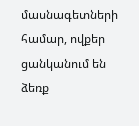մասնագետների համար, ովքեր ցանկանում են ձեռք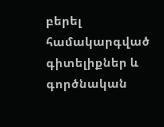բերել համակարգված գիտելիքներ և գործնական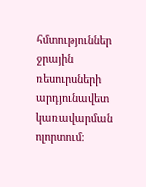հմտություններ ջրային ռեսուրսների արդյունավետ կառավարման ոլորտում։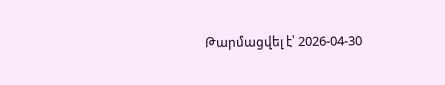Թարմացվել է՝ 2026-04-30